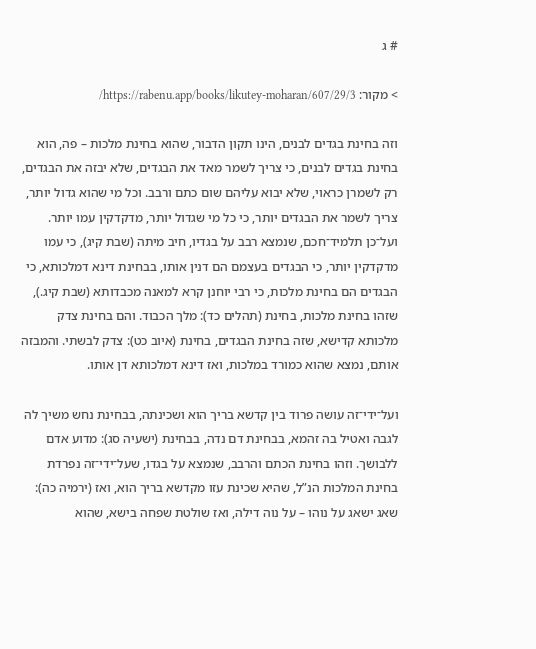# ג

> מקור: https://rabenu.app/books/likutey-moharan/607/29/3/

וזה בחינת בגדים לבנים, הינו תקון הדבור, שהוא בחינת מלכות – פה, הוא בחינת בגדים לבנים, כי צריך לשמר מאד את הבגדים, שלא יבזה את הבגדים, רק לשמרן כראוי, שלא יבוא עליהם שום כתם ורבב. וכל מי שהוא גדול יותר, צריך לשמר את הבגדים יותר, כי כל מי שגדול יותר, מדקדקין עמו יותר. ועל־כן תלמיד־חכם, שנמצא רבב על בגדיו, חיב מיתה (שבת קיג), כי עמו מדקדקין יותר, כי הבגדים בעצמם הם דנין אותו, בבחינת דינא דמלכותא, כי הבגדים הם בחינת מלכות, כי רבי יוחנן קרא למאנה מכבדותא (שבת קיג.), שזהו בחינת מלכות, בחינת (תהלים כד): מלך הכבוד. והם בחינת צדק מלכותא קדישא, שזה בחינת הבגדים, בחינת (איוב כט): צדק לבשתי. והמבזה אותם, נמצא שהוא כמורד במלכות, ואז דינא דמלכותא דן אותו.

ועל־ידי־זה עושה פרוד בין קדשא בריך הוא ושכינתה, בבחינת נחש משיך לה לגבה ואטיל בה זהמא, בבחינת דם נדה, בבחינת (ישעיה סג): מדוע אדם ללבושך. וזהו בחינת הכתם והרבב, שנמצא על בגדו, שעל־ידי־זה נפרדת בחינת המלכות הנ”ל, שהיא שכינת עזו מקדשא בריך הוא, ואז (ירמיה כה): שאג ישאג על נוהו – על נוה דילה, ואז שולטת שפחה בישא, שהוא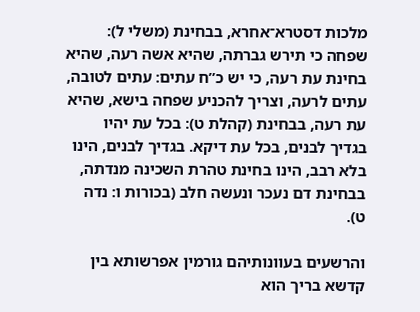מלכות דסטרא־אחרא, בבחינת (משלי ל): שפחה כי תירש גברתה, שהיא אשה רעה, שהיא בחינת עת רעה, כי יש כ”ח עתים: עתים לטובה, עתים לרעה, וצריך להכניע שפחה בישא, שהיא עת רעה, בבחינת (קהלת ט): בכל עת יהיו בגדיך לבנים, בכל עת דיקא. בגדיך לבנים, הינו בלא רבב, הינו בחינת טהרת השכינה מנדתה, בבחינת דם נעכר ונעשה חלב (בכורות ו: נדה ט).

והרשעים בעוונותיהם גורמין אפרשותא בין קדשא בריך הוא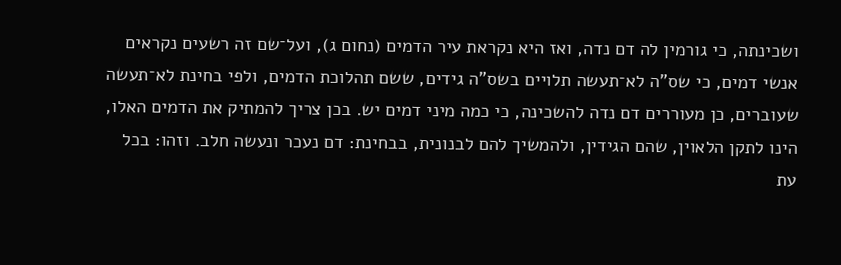ושכינתה, כי גורמין לה דם נדה, ואז היא נקראת עיר הדמים (נחום ג), ועל־שם זה רשעים נקראים אנשי דמים, כי שס”ה לא־תעשה תלויים בשס”ה גידים, ששם תהלוכת הדמים, ולפי בחינת לא־תעשה שעוברים, כן מעוררים דם נדה להשכינה, כי כמה מיני דמים יש. בכן צריך להמתיק את הדמים האלו, הינו לתקן הלאוין, שהם הגידין, ולהמשיך להם לבנונית, בבחינת: דם נעכר ונעשה חלב. וזהו: בכל עת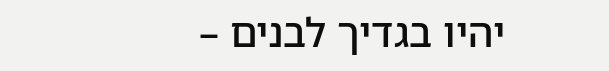יהיו בגדיך לבנים –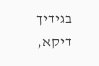בגידיך דיקא,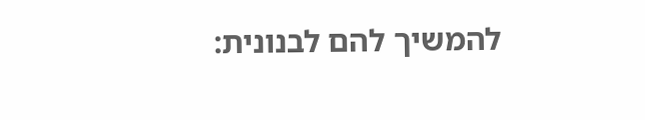להמשיך להם לבנונית: